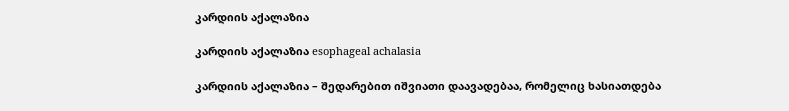კარდიის აქალაზია

კარდიის აქალაზია esophageal achalasia

კარდიის აქალაზია – შედარებით იშვიათი დაავადებაა, რომელიც ხასიათდება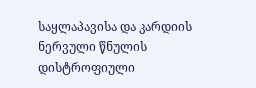საყლაპავისა და კარდიის ნერვული წნულის დისტროფიული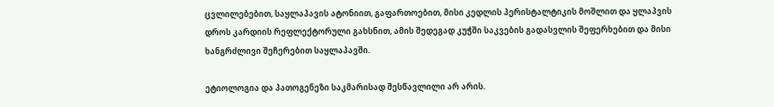ცვლილებებით, საყლაპავის ატონიით, გაფართოებით, მისი კედლის პერისტალტიკის მოშლით და ყლაპვის დროს კარდიის რეფლექტორული გახსნით, ამის შედეგად კუჭში საკვების გადასვლის შეფერხებით და მისი ხანგრძლივი შეჩერებით საყლაპავში.

ეტიოლოგია და პათოგენეზი საკმარისად შესწავლილი არ არის.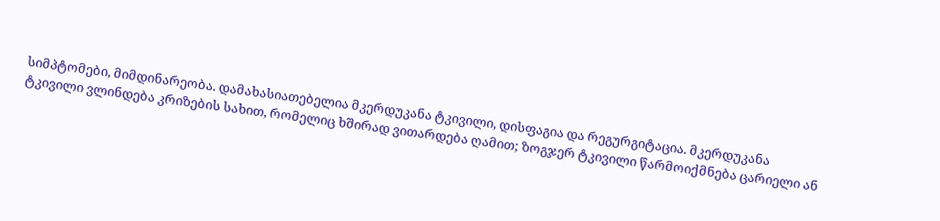სიმპტომები, მიმდინარეობა. დამახასიათებელია მკერდუკანა ტკივილი, დისფაგია და რეგურგიტაცია. მკერდუკანა ტკივილი ვლინდება კრიზების სახით, რომელიც ხშირად ვითარდება ღამით; ზოგჯერ ტკივილი წარმოიქმნება ცარიელი ან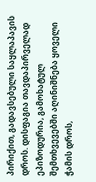პირიქით, გადავსებული საყლაპავის დროს. დისფაგია თავდაპირველად ეპიზოდურია, გამოხატულ შემთხვევებში აღინიშნება ყოველი ჭამის დროს,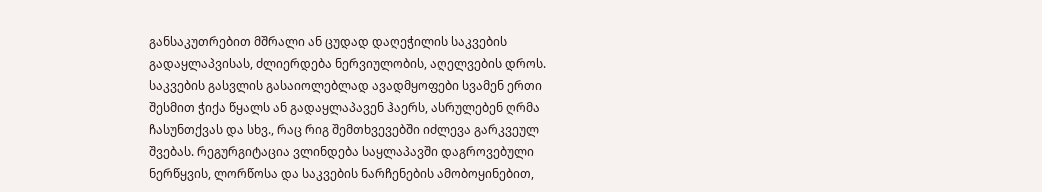განსაკუთრებით მშრალი ან ცუდად დაღეჭილის საკვების გადაყლაპვისას, ძლიერდება ნერვიულობის, აღელვების დროს. საკვების გასვლის გასაიოლებლად ავადმყოფები სვამენ ერთი შესმით ჭიქა წყალს ან გადაყლაპავენ ჰაერს, ასრულებენ ღრმა ჩასუნთქვას და სხვ., რაც რიგ შემთხვევებში იძლევა გარკვეულ შვებას. რეგურგიტაცია ვლინდება საყლაპავში დაგროვებული ნერწყვის, ლორწოსა და საკვების ნარჩენების ამობოყინებით,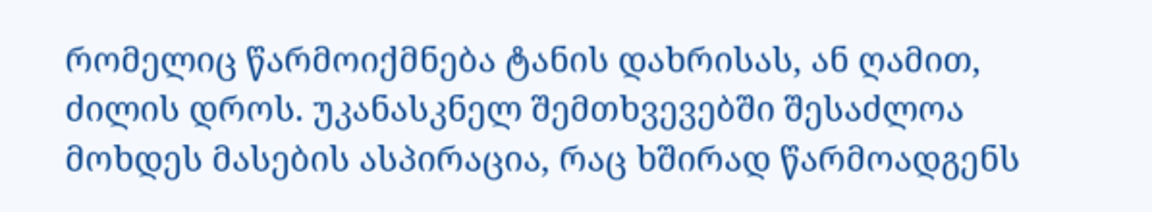რომელიც წარმოიქმნება ტანის დახრისას, ან ღამით, ძილის დროს. უკანასკნელ შემთხვევებში შესაძლოა მოხდეს მასების ასპირაცია, რაც ხშირად წარმოადგენს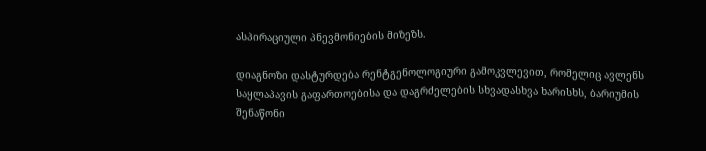ასპირაციული პნევმონიების მიზეზს.

დიაგნოზი დასტურდება რენტგენოლოგიური გამოკვლევით, რომელიც ავლენს საყლაპავის გაფართოებისა და დაგრძელების სხვადასხვა ხარისხს, ბარიუმის შენაწონი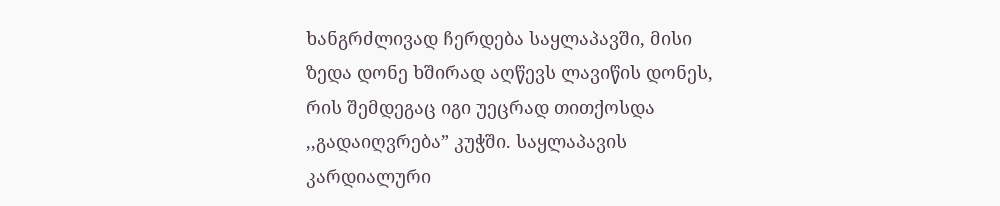ხანგრძლივად ჩერდება საყლაპავში, მისი ზედა დონე ხშირად აღწევს ლავიწის დონეს, რის შემდეგაც იგი უეცრად თითქოსდა ,,გადაიღვრება” კუჭში. საყლაპავის კარდიალური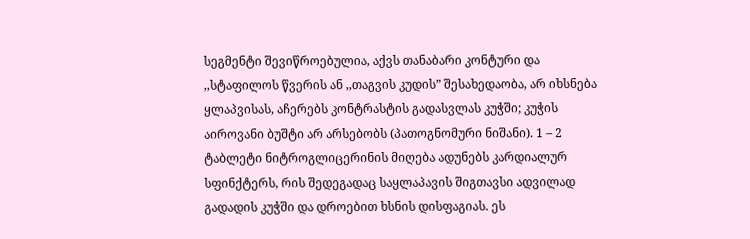სეგმენტი შევიწროებულია, აქვს თანაბარი კონტური და ,,სტაფილოს წვერის ან ,,თაგვის კუდის” შესახედაობა, არ იხსნება ყლაპვისას, აჩერებს კონტრასტის გადასვლას კუჭში; კუჭის აიროვანი ბუშტი არ არსებობს (პათოგნომური ნიშანი). 1 – 2 ტაბლეტი ნიტროგლიცერინის მიღება ადუნებს კარდიალურ სფინქტერს, რის შედეგადაც საყლაპავის შიგთავსი ადვილად გადადის კუჭში და დროებით ხსნის დისფაგიას. ეს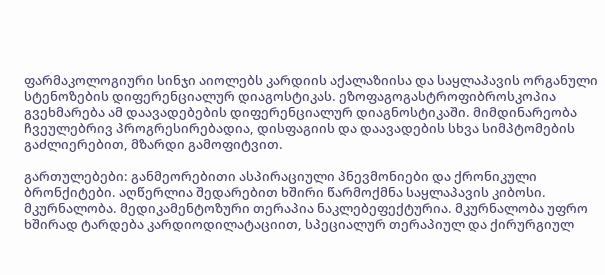ფარმაკოლოგიური სინჯი აიოლებს კარდიის აქალაზიისა და საყლაპავის ორგანული სტენოზების დიფერენციალურ დიაგოსტიკას. ეზოფაგოგასტროფიბროსკოპია გვეხმარება ამ დაავადებების დიფერენციალურ დიაგნოსტიკაში. მიმდინარეობა ჩვეულებრივ პროგრესირებადია, დისფაგიის და დაავადების სხვა სიმპტომების გაძლიერებით, მზარდი გამოფიტვით.

გართულებები: განმეორებითი ასპირაციული პნევმონიები და ქრონიკული ბრონქიტები. აღწერლია შედარებით ხშირი წარმოქმნა საყლაპავის კიბოსი. მკურნალობა. მედიკამენტოზური თერაპია ნაკლებეფექტურია. მკურნალობა უფრო ხშირად ტარდება კარდიოდილატაციით, სპეციალურ თერაპიულ და ქირურგიულ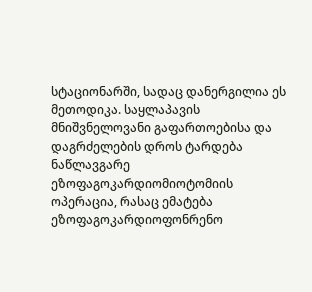სტაციონარში, სადაც დანერგილია ეს მეთოდიკა. საყლაპავის მნიშვნელოვანი გაფართოებისა და დაგრძელების დროს ტარდება ნაწლავგარე ეზოფაგოკარდიომიოტომიის ოპერაცია, რასაც ემატება ეზოფაგოკარდიოფონრენო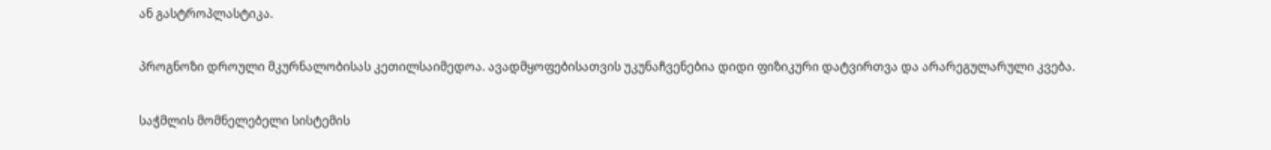ან გასტროპლასტიკა.

პროგნოზი დროული მკურნალობისას კეთილსაიმედოა. ავადმყოფებისათვის უკუნაჩვენებია დიდი ფიზიკური დატვირთვა და არარეგულარული კვება.

საჭმლის მომნელებელი სისტემის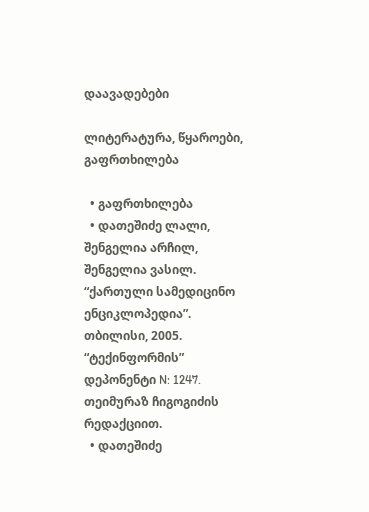დაავადებები

ლიტერატურა, წყაროები, გაფრთხილება

  • გაფრთხილება
  • დათეშიძე ლალი, შენგელია არჩილ, შენგელია ვასილ. “ქართული სამედიცინო ენციკლოპედია”. თბილისი, 2005. “ტექინფორმის” დეპონენტი N: 1247. თეიმურაზ ჩიგოგიძის რედაქციით.
  • დათეშიძე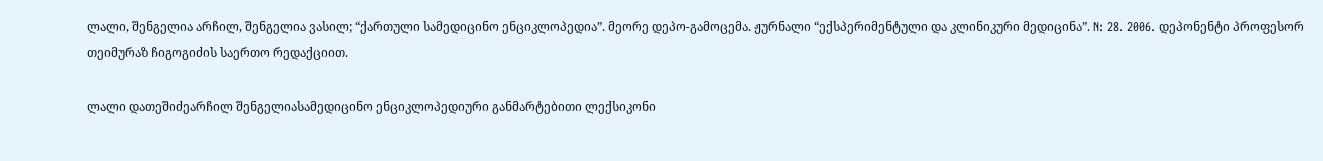ლალი, შენგელია არჩილ, შენგელია ვასილ; “ქართული სამედიცინო ენციკლოპედია”. მეორე დეპო-გამოცემა. ჟურნალი “ექსპერიმენტული და კლინიკური მედიცინა”. N: 28. 2006. დეპონენტი პროფესორ თეიმურაზ ჩიგოგიძის საერთო რედაქციით.

ლალი დათეშიძეარჩილ შენგელიასამედიცინო ენციკლოპედიური განმარტებითი ლექსიკონი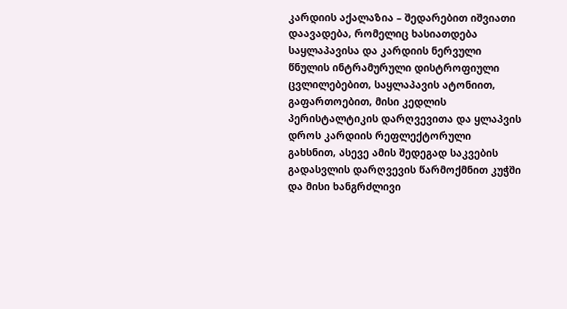კარდიის აქალაზია – შედარებით იშვიათი დაავადება, რომელიც ხასიათდება საყლაპავისა და კარდიის ნერვული წნულის ინტრამურული დისტროფიული ცვლილებებით, საყლაპავის ატონიით, გაფართოებით, მისი კედლის პერისტალტიკის დარღვევითა და ყლაპვის დროს კარდიის რეფლექტორული გახსნით, ასევე ამის შედეგად საკვების გადასვლის დარღვევის წარმოქმნით კუჭში და მისი ხანგრძლივი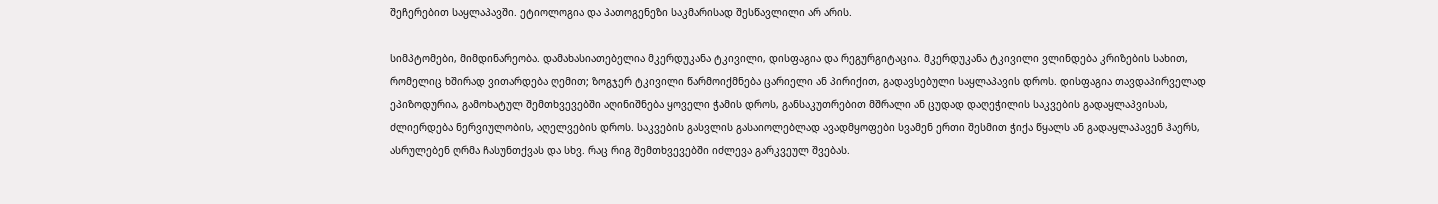შეჩერებით საყლაპავში. ეტიოლოგია და პათოგენეზი საკმარისად შესწავლილი არ არის.

სიმპტომები, მიმდინარეობა. დამახასიათებელია მკერდუკანა ტკივილი, დისფაგია და რეგურგიტაცია. მკერდუკანა ტკივილი ვლინდება კრიზების სახით, რომელიც ხშირად ვითარდება ღემით; ზოგჯერ ტკივილი წარმოიქმნება ცარიელი ან პირიქით, გადავსებული საყლაპავის დროს. დისფაგია თავდაპირველად ეპიზოდურია, გამოხატულ შემთხვევებში აღინიშნება ყოველი ჭამის დროს, განსაკუთრებით მშრალი ან ცუდად დაღეჭილის საკვების გადაყლაპვისას, ძლიერდება ნერვიულობის, აღელვების დროს. საკვების გასვლის გასაიოლებლად ავადმყოფები სვამენ ერთი შესმით ჭიქა წყალს ან გადაყლაპავენ ჰაერს, ასრულებენ ღრმა ჩასუნთქვას და სხვ. რაც რიგ შემთხვევებში იძლევა გარკვეულ შვებას.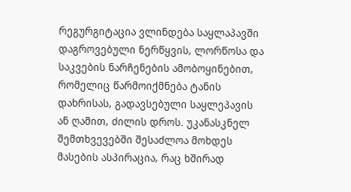რეგურგიტაცია ვლინდება საყლაპავში დაგროვებული ნერწყვის, ლორწოსა და საკვების ნარჩენების ამობოყინებით, რომელიც წარმოიქმნება ტანის დახრისას, გადავსებული საყლეპავის ან ღამით, ძილის დროს. უკანასკნელ შემთხვევებში შესაძლოა მოხდეს მასების ასპირაცია, რაც ხშირად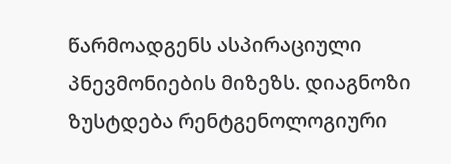წარმოადგენს ასპირაციული პნევმონიების მიზეზს. დიაგნოზი ზუსტდება რენტგენოლოგიური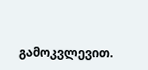გამოკვლევით.